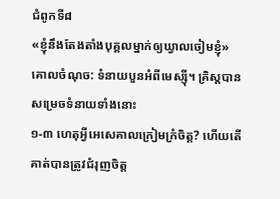ជំពូកទី៨
«ខ្ញុំនឹងតែងតាំងបុគ្គលម្នាក់ឲ្យឃ្វាលចៀមខ្ញុំ»
គោលចំណុច: ទំនាយបួនអំពីមេស្ស៊ី។ គ្រិស្តបានសម្រេចទំនាយទាំងនោះ
១-៣ ហេតុអ្វីអេសេគាលក្រៀមក្រំចិត្ត? ហើយតើគាត់បានត្រូវជំរុញចិត្ត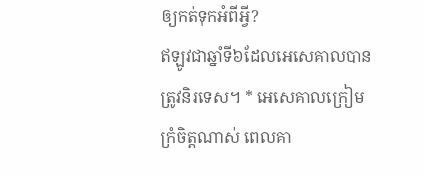ឲ្យកត់ទុកអំពីអ្វី?
ឥឡូវជាឆ្នាំទី៦ដែលអេសេគាលបានត្រូវនិរទេស។ * អេសេគាលក្រៀមក្រំចិត្តណាស់ ពេលគា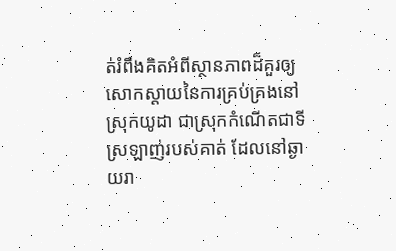ត់រំពឹងគិតអំពីស្ថានភាពដ៏គួរឲ្យសោកស្ដាយនៃការគ្រប់គ្រងនៅស្រុកយូដា ជាស្រុកកំណើតជាទីស្រឡាញ់របស់គាត់ ដែលនៅឆ្ងាយរា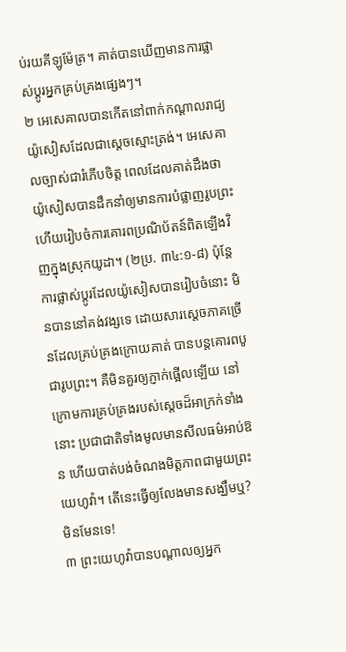ប់រយគីឡូម៉ែត្រ។ គាត់បានឃើញមានការផ្លាស់ប្ដូរអ្នកគ្រប់គ្រងផ្សេងៗ។
២ អេសេគាលបានកើតនៅពាក់កណ្ដាលរាជ្យយ៉ូសៀសដែលជាស្ដេចស្មោះត្រង់។ អេសេគាលច្បាស់ជារំភើបចិត្ត ពេលដែលគាត់ដឹងថាយ៉ូសៀសបានដឹកនាំឲ្យមានការបំផ្លាញរូបព្រះ ហើយរៀបចំការគោរពប្រណិប័តន៍ពិតឡើងវិញក្នុងស្រុកយូដា។ (២ប្រ. ៣៤:១-៨) ប៉ុន្តែ ការផ្លាស់ប្ដូរដែលយ៉ូសៀសបានរៀបចំនោះ មិនបាននៅគង់វង្សទេ ដោយសារស្ដេចភាគច្រើនដែលគ្រប់គ្រងក្រោយគាត់ បានបន្តគោរពបូជារូបព្រះ។ គឺមិនគួរឲ្យភ្ញាក់ផ្អើលឡើយ នៅក្រោមការគ្រប់គ្រងរបស់ស្ដេចដ៏អាក្រក់ទាំងនោះ ប្រជាជាតិទាំងមូលមានសីលធម៌អាប់ឱន ហើយបាត់បង់ចំណងមិត្តភាពជាមួយព្រះយេហូវ៉ា។ តើនេះធ្វើឲ្យលែងមានសង្ឃឹមឬ? មិនមែនទេ!
៣ ព្រះយេហូវ៉ាបានបណ្ដាលឲ្យអ្នក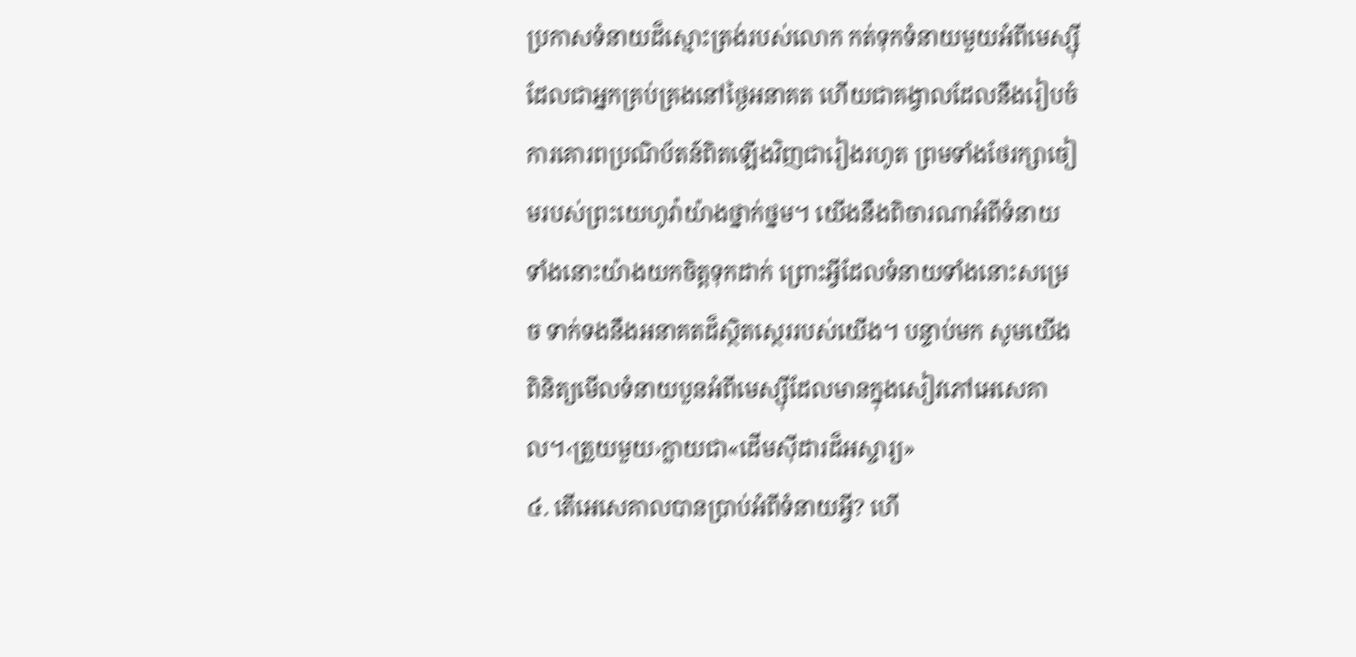ប្រកាសទំនាយដ៏ស្មោះត្រង់របស់លោក កត់ទុកទំនាយមួយអំពីមេស្ស៊ីដែលជាអ្នកគ្រប់គ្រងនៅថ្ងៃអនាគត ហើយជាគង្វាលដែលនឹងរៀបចំ
ការគោរពប្រណិប័តន៍ពិតឡើងវិញជារៀងរហូត ព្រមទាំងថែរក្សាចៀមរបស់ព្រះយេហូវ៉ាយ៉ាងថ្នាក់ថ្នម។ យើងនឹងពិចារណាអំពីទំនាយទាំងនោះយ៉ាងយកចិត្តទុកដាក់ ព្រោះអ្វីដែលទំនាយទាំងនោះសម្រេច ទាក់ទងនឹងអនាគតដ៏ស្ថិតស្ថេររបស់យើង។ បន្ទាប់មក សូមយើងពិនិត្យមើលទំនាយបួនអំពីមេស្ស៊ីដែលមានក្នុងសៀវភៅអេសេគាល។‹ត្រួយមួយ›ក្លាយជា«ដើមស៊ីដារដ៏អស្ចារ្យ»
៤. តើអេសេគាលបានប្រាប់អំពីទំនាយអ្វី? ហើ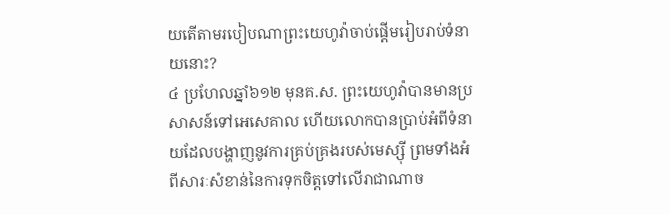យតើតាមរបៀបណាព្រះយេហូវ៉ាចាប់ផ្ដើមរៀបរាប់ទំនាយនោះ?
៤ ប្រហែលឆ្នាំ៦១២ មុនគ.ស. ព្រះយេហូវ៉ាបានមានប្រសាសន៍ទៅអេសេគាល ហើយលោកបានប្រាប់អំពីទំនាយដែលបង្ហាញនូវការគ្រប់គ្រងរបស់មេស្ស៊ី ព្រមទាំងអំពីសារៈសំខាន់នៃការទុកចិត្តទៅលើរាជាណាច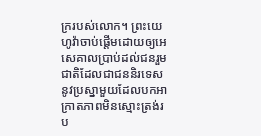ក្ររបស់លោក។ ព្រះយេហូវ៉ាចាប់ផ្ដើមដោយឲ្យអេសេគាលប្រាប់ដល់ជនរួមជាតិដែលជាជននិរទេស នូវប្រស្នាមួយដែលបកអាក្រាតភាពមិនស្មោះត្រង់រប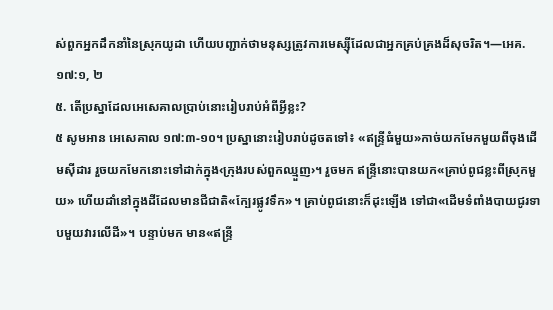ស់ពួកអ្នកដឹកនាំនៃស្រុកយូដា ហើយបញ្ជាក់ថាមនុស្សត្រូវការមេស្ស៊ីដែលជាអ្នកគ្រប់គ្រងដ៏សុចរិត។—អេគ. ១៧:១, ២
៥. តើប្រស្នាដែលអេសេគាលប្រាប់នោះរៀបរាប់អំពីអ្វីខ្លះ?
៥ សូមអាន អេសេគាល ១៧:៣-១០។ ប្រស្នានោះរៀបរាប់ដូចតទៅ៖ «ឥន្ទ្រីធំមួយ»កាច់យកមែកមួយពីចុងដើមស៊ីដារ រួចយកមែកនោះទៅដាក់ក្នុង‹ក្រុងរបស់ពួកឈ្មួញ›។ រួចមក ឥន្ទ្រីនោះបានយក«គ្រាប់ពូជខ្លះពីស្រុកមួយ» ហើយដាំនៅក្នុងដីដែលមានជីជាតិ«ក្បែរផ្លូវទឹក»។ គ្រាប់ពូជនោះក៏ដុះឡើង ទៅជា«ដើមទំពាំងបាយជូរទាបមួយវារលើដី»។ បន្ទាប់មក មាន«ឥន្ទ្រី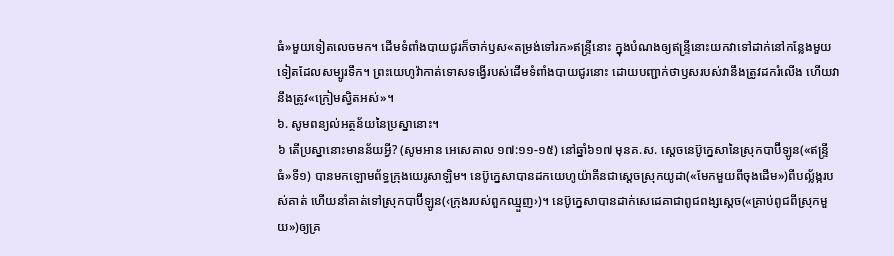ធំ»មួយទៀតលេចមក។ ដើមទំពាំងបាយជូរក៏ចាក់ឫស«តម្រង់ទៅរក»ឥន្ទ្រីនោះ ក្នុងបំណងឲ្យឥន្ទ្រីនោះយកវាទៅដាក់នៅកន្លែងមួយទៀតដែលសម្បូរទឹក។ ព្រះយេហូវ៉ាកាត់ទោសទង្វើរបស់ដើមទំពាំងបាយជូរនោះ ដោយបញ្ជាក់ថាឫសរបស់វានឹងត្រូវដករំលើង ហើយវានឹងត្រូវ«ក្រៀមស្វិតអស់»។
៦. សូមពន្យល់អត្ថន័យនៃប្រស្នានោះ។
៦ តើប្រស្នានោះមានន័យអ្វី? (សូមអាន អេសេគាល ១៧:១១-១៥) នៅឆ្នាំ៦១៧ មុនគ.ស. ស្ដេចនេប៊ូក្នេសានៃស្រុកបាប៊ីឡូន(«ឥន្ទ្រីធំ»ទី១) បានមកឡោមព័ទ្ធក្រុងយេរូសាឡិម។ នេប៊ូក្នេសាបានដកយេហូយ៉ាគីនជាស្ដេចស្រុកយូដា(«មែកមួយពីចុងដើម»)ពីបល្ល័ង្ករបស់គាត់ ហើយនាំគាត់ទៅស្រុកបាប៊ីឡូន(‹ក្រុងរបស់ពួកឈ្មួញ›)។ នេប៊ូក្នេសាបានដាក់សេដេគាជាពូជពង្សស្ដេច(«គ្រាប់ពូជពីស្រុកមួយ»)ឲ្យគ្រ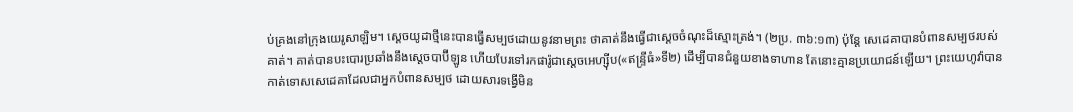ប់គ្រងនៅក្រុងយេរូសាឡិម។ ស្ដេចយូដាថ្មីនេះបានធ្វើសម្បថដោយនូវនាមព្រះ ថាគាត់នឹងធ្វើជាស្ដេចចំណុះដ៏ស្មោះត្រង់។ (២ប្រ. ៣៦:១៣) ប៉ុន្តែ សេដេគាបានបំពានសម្បថរបស់គាត់។ គាត់បានបះបោរប្រឆាំងនឹងស្ដេចបាប៊ីឡូន ហើយបែរទៅរកផារ៉ូជាស្ដេចអេហ្ស៊ីប(«ឥន្ទ្រីធំ»ទី២) ដើម្បីបានជំនួយខាងទាហាន តែនោះគ្មានប្រយោជន៍ឡើយ។ ព្រះយេហូវ៉ាបានកាត់ទោសសេដេគាដែលជាអ្នកបំពានសម្បថ ដោយសារទង្វើមិន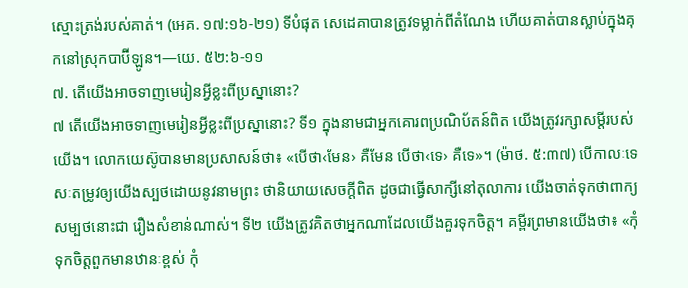ស្មោះត្រង់របស់គាត់។ (អេគ. ១៧:១៦-២១) ទីបំផុត សេដេគាបានត្រូវទម្លាក់ពីតំណែង ហើយគាត់បានស្លាប់ក្នុងគុកនៅស្រុកបាប៊ីឡូន។—យេ. ៥២:៦-១១
៧. តើយើងអាចទាញមេរៀនអ្វីខ្លះពីប្រស្នានោះ?
៧ តើយើងអាចទាញមេរៀនអ្វីខ្លះពីប្រស្នានោះ? ទី១ ក្នុងនាមជាអ្នកគោរពប្រណិប័តន៍ពិត យើងត្រូវរក្សាសម្ដីរបស់យើង។ លោកយេស៊ូបានមានប្រសាសន៍ថា៖ «បើថា‹មែន› គឺមែន បើថា‹ទេ› គឺទេ»។ (ម៉ាថ. ៥:៣៧) បើកាលៈទេសៈតម្រូវឲ្យយើងស្បថដោយនូវនាមព្រះ ថានិយាយសេចក្ដីពិត ដូចជាធ្វើសាក្សីនៅតុលាការ យើងចាត់ទុកថាពាក្យសម្បថនោះជា រឿងសំខាន់ណាស់។ ទី២ យើងត្រូវគិតថាអ្នកណាដែលយើងគួរទុកចិត្ត។ គម្ពីរព្រមានយើងថា៖ «កុំទុកចិត្តពួកមានឋានៈខ្ពស់ កុំ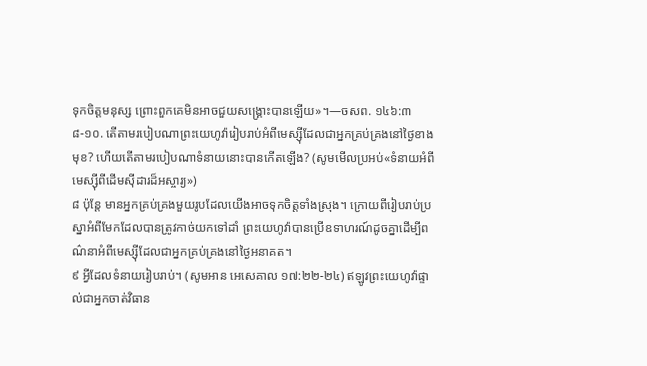ទុកចិត្តមនុស្ស ព្រោះពួកគេមិនអាចជួយសង្គ្រោះបានឡើយ»។—ចសព. ១៤៦:៣
៨-១០. តើតាមរបៀបណាព្រះយេហូវ៉ារៀបរាប់អំពីមេស្ស៊ីដែលជាអ្នកគ្រប់គ្រងនៅថ្ងៃខាងមុខ? ហើយតើតាមរបៀបណាទំនាយនោះបានកើតឡើង? (សូមមើលប្រអប់«ទំនាយអំពីមេស្ស៊ីពីដើមស៊ីដារដ៏អស្ចារ្យ»)
៨ ប៉ុន្តែ មានអ្នកគ្រប់គ្រងមួយរូបដែលយើងអាចទុកចិត្តទាំងស្រុង។ ក្រោយពីរៀបរាប់ប្រស្នាអំពីមែកដែលបានត្រូវកាច់យកទៅដាំ ព្រះយេហូវ៉ាបានប្រើឧទាហរណ៍ដូចគ្នាដើម្បីពណ៌នាអំពីមេស្ស៊ីដែលជាអ្នកគ្រប់គ្រងនៅថ្ងៃអនាគត។
៩ អ្វីដែលទំនាយរៀបរាប់។ (សូមអាន អេសេគាល ១៧:២២-២៤) ឥឡូវព្រះយេហូវ៉ាផ្ទាល់ជាអ្នកចាត់វិធាន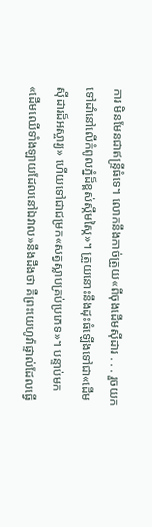ការ មិនមែនជាឥន្ទ្រីធំទេ។ លោកនឹងកាច់ត្រួយ«ពីចុងដើមស៊ីដារ . . . រួចយកទៅដាំនៅលើកំពូលភ្នំដ៏ខ្ពស់ស្កឹមស្កៃ»។ ត្រួយនោះនឹងដុះធំឡើងទៅជា«ដើមស៊ីដារដ៏អស្ចារ្យ» ហើយទៅជាជម្រក«សត្វស្លាបគ្រប់ប្រភេទ»។ បន្ទាប់មក «ដើមឈើទាំងឡាយដែលនៅឯវាល»នឹងដឹងថា គឺព្រះយេហូវ៉ាផ្ទាល់ដែលធ្វើ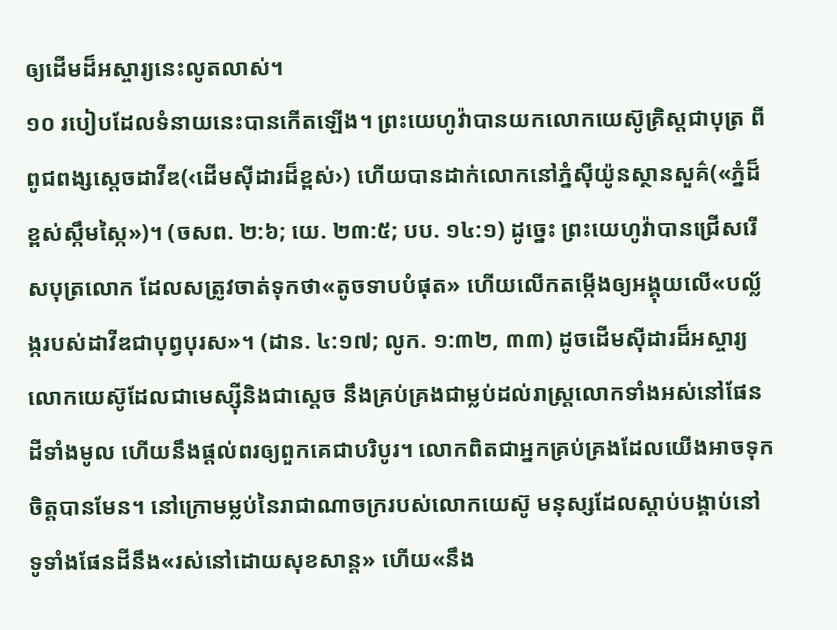ឲ្យដើមដ៏អស្ចារ្យនេះលូតលាស់។
១០ របៀបដែលទំនាយនេះបានកើតឡើង។ ព្រះយេហូវ៉ាបានយកលោកយេស៊ូគ្រិស្តជាបុត្រ ពីពូជពង្សស្ដេចដាវីឌ(‹ដើមស៊ីដារដ៏ខ្ពស់›) ហើយបានដាក់លោកនៅភ្នំស៊ីយ៉ូនស្ថានសួគ៌(«ភ្នំដ៏ខ្ពស់ស្កឹមស្កៃ»)។ (ចសព. ២:៦; យេ. ២៣:៥; បប. ១៤:១) ដូច្នេះ ព្រះយេហូវ៉ាបានជ្រើសរើសបុត្រលោក ដែលសត្រូវចាត់ទុកថា«តូចទាបបំផុត» ហើយលើកតម្កើងឲ្យអង្គុយលើ«បល្ល័ង្ករបស់ដាវីឌជាបុព្វបុរស»។ (ដាន. ៤:១៧; លូក. ១:៣២, ៣៣) ដូចដើមស៊ីដារដ៏អស្ចារ្យ លោកយេស៊ូដែលជាមេស្ស៊ីនិងជាស្ដេច នឹងគ្រប់គ្រងជាម្លប់ដល់រាស្ត្រលោកទាំងអស់នៅផែនដីទាំងមូល ហើយនឹងផ្ដល់ពរឲ្យពួកគេជាបរិបូរ។ លោកពិតជាអ្នកគ្រប់គ្រងដែលយើងអាចទុកចិត្តបានមែន។ នៅក្រោមម្លប់នៃរាជាណាចក្ររបស់លោកយេស៊ូ មនុស្សដែលស្ដាប់បង្គាប់នៅទូទាំងផែនដីនឹង«រស់នៅដោយសុខសាន្ត» ហើយ«នឹង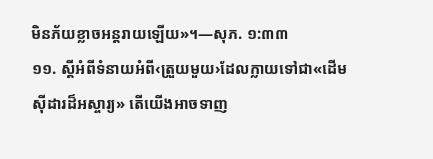មិនភ័យខ្លាចអន្តរាយឡើយ»។—សុភ. ១:៣៣
១១. ស្ដីអំពីទំនាយអំពី‹ត្រួយមួយ›ដែលក្លាយទៅជា«ដើមស៊ីដារដ៏អស្ចារ្យ» តើយើងអាចទាញ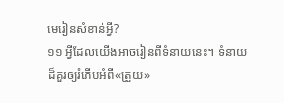មេរៀនសំខាន់អ្វី?
១១ អ្វីដែលយើងអាចរៀនពីទំនាយនេះ។ ទំនាយដ៏គួរឲ្យរំភើបអំពី«ត្រួយ»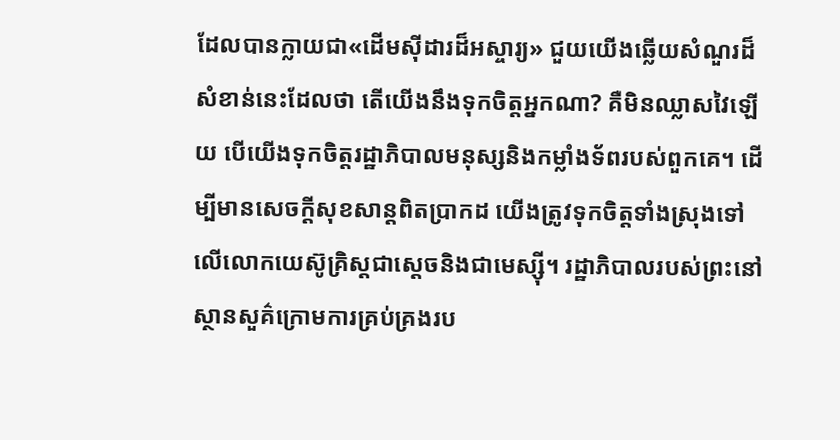ដែលបានក្លាយជា«ដើមស៊ីដារដ៏អស្ចារ្យ» ជួយយើងឆ្លើយសំណួរដ៏សំខាន់នេះដែលថា តើយើងនឹងទុកចិត្តអ្នកណា? គឺមិនឈ្លាសវៃឡើយ បើយើងទុកចិត្តរដ្ឋាភិបាលមនុស្សនិងកម្លាំងទ័ពរបស់ពួកគេ។ ដើម្បីមានសេចក្ដីសុខសាន្តពិតប្រាកដ យើងត្រូវទុកចិត្តទាំងស្រុងទៅលើលោកយេស៊ូគ្រិស្តជាស្ដេចនិងជាមេស្ស៊ី។ រដ្ឋាភិបាលរបស់ព្រះនៅស្ថានសួគ៌ក្រោមការគ្រប់គ្រងរប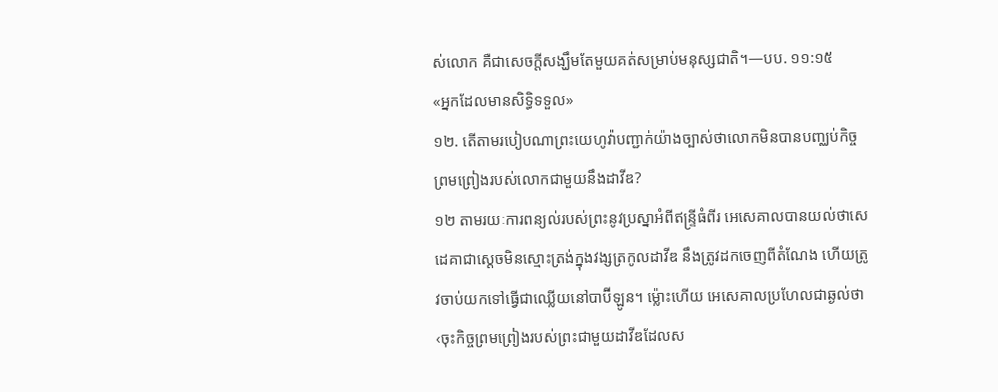ស់លោក គឺជាសេចក្ដីសង្ឃឹមតែមួយគត់សម្រាប់មនុស្សជាតិ។—បប. ១១:១៥
«អ្នកដែលមានសិទ្ធិទទួល»
១២. តើតាមរបៀបណាព្រះយេហូវ៉ាបញ្ជាក់យ៉ាងច្បាស់ថាលោកមិនបានបញ្ឈប់កិច្ចព្រមព្រៀងរបស់លោកជាមួយនឹងដាវីឌ?
១២ តាមរយៈការពន្យល់របស់ព្រះនូវប្រស្នាអំពីឥន្ទ្រីធំពីរ អេសេគាលបានយល់ថាសេដេគាជាស្ដេចមិនស្មោះត្រង់ក្នុងវង្សត្រកូលដាវីឌ នឹងត្រូវដកចេញពីតំណែង ហើយត្រូវចាប់យកទៅធ្វើជាឈ្លើយនៅបាប៊ីឡូន។ ម្ល៉ោះហើយ អេសេគាលប្រហែលជាឆ្ងល់ថា‹ចុះកិច្ចព្រមព្រៀងរបស់ព្រះជាមួយដាវីឌដែលស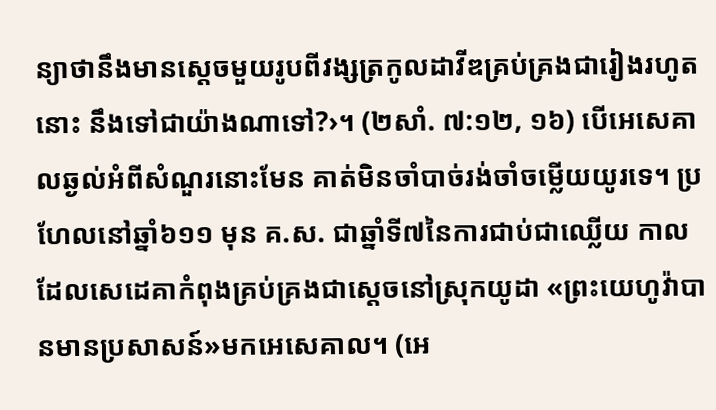ន្យាថានឹងមានស្ដេចមួយរូបពីវង្សត្រកូលដាវីឌគ្រប់គ្រងជារៀងរហូតនោះ នឹងទៅជាយ៉ាងណាទៅ?›។ (២សាំ. ៧:១២, ១៦) បើអេសេគាលឆ្ងល់អំពីសំណួរនោះមែន គាត់មិនចាំបាច់រង់ចាំចម្លើយយូរទេ។ ប្រហែលនៅឆ្នាំ៦១១ មុន គ.ស. ជាឆ្នាំទី៧នៃការជាប់ជាឈ្លើយ កាលដែលសេដេគាកំពុងគ្រប់គ្រងជាស្ដេចនៅស្រុកយូដា «ព្រះយេហូវ៉ាបានមានប្រសាសន៍»មកអេសេគាល។ (អេ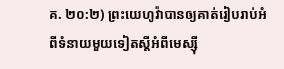គ. ២០:២) ព្រះយេហូវ៉ាបានឲ្យគាត់រៀបរាប់អំពីទំនាយមួយទៀតស្ដីអំពីមេស្ស៊ី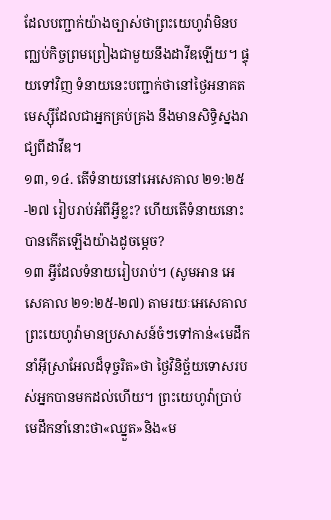ដែលបញ្ជាក់យ៉ាងច្បាស់ថាព្រះយេហូវ៉ាមិនបញ្ឈប់កិច្ចព្រមព្រៀងជាមួយនឹងដាវីឌឡើយ។ ផ្ទុយទៅវិញ ទំនាយនេះបញ្ជាក់ថានៅថ្ងៃអនាគតមេស្ស៊ីដែលជាអ្នកគ្រប់គ្រង នឹងមានសិទ្ធិស្នងរាជ្យពីដាវីឌ។
១៣, ១៤. តើទំនាយនៅអេសេគាល ២១:២៥-២៧ រៀបរាប់អំពីអ្វីខ្លះ? ហើយតើទំនាយនោះបានកើតឡើងយ៉ាងដូចម្ដេច?
១៣ អ្វីដែលទំនាយរៀបរាប់។ (សូមអាន អេសេគាល ២១:២៥-២៧) តាមរយៈអេសេគាល ព្រះយេហូវ៉ាមានប្រសាសន៍ចំៗទៅកាន់«មេដឹកនាំអ៊ីស្រាអែលដ៏ទុច្ចរិត»ថា ថ្ងៃវិនិច្ឆ័យទោសរបស់អ្នកបានមកដល់ហើយ។ ព្រះយេហូវ៉ាប្រាប់មេដឹកនាំនោះថា«ឈ្នួត»និង«ម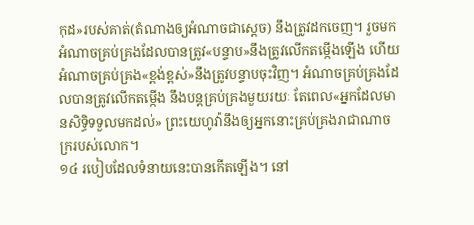កុដ»របស់គាត់(តំណាងឲ្យអំណាចជាស្ដេច) នឹងត្រូវដកចេញ។ រួចមក អំណាចគ្រប់គ្រងដែលបានត្រូវ«បន្ទាប»នឹងត្រូវលើកតម្កើងឡើង ហើយអំណាចគ្រប់គ្រង«ខ្ពង់ខ្ពស់»នឹងត្រូវបន្ទាបចុះវិញ។ អំណាចគ្រប់គ្រងដែលបានត្រូវលើកតម្កើង នឹងបន្តគ្រប់គ្រងមួយរយៈ តែពេល«អ្នកដែលមានសិទ្ធិទទួលមកដល់» ព្រះយេហូវ៉ានឹងឲ្យអ្នកនោះគ្រប់គ្រងរាជាណាចក្ររបស់លោក។
១៤ របៀបដែលទំនាយនេះបានកើតឡើង។ នៅ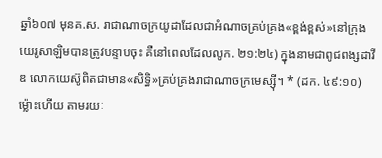ឆ្នាំ៦០៧ មុនគ.ស. រាជាណាចក្រយូដាដែលជាអំណាចគ្រប់គ្រង«ខ្ពង់ខ្ពស់»នៅក្រុងយេរូសាឡិមបានត្រូវបន្ទាបចុះ គឺនៅពេលដែលលូក. ២១:២៤) ក្នុងនាមជាពូជពង្សដាវីឌ លោកយេស៊ូពិតជាមាន«សិទ្ធិ»គ្រប់គ្រងរាជាណាចក្រមេស្ស៊ី។ * (ដក. ៤៩:១០) ម្ល៉ោះហើយ តាមរយៈ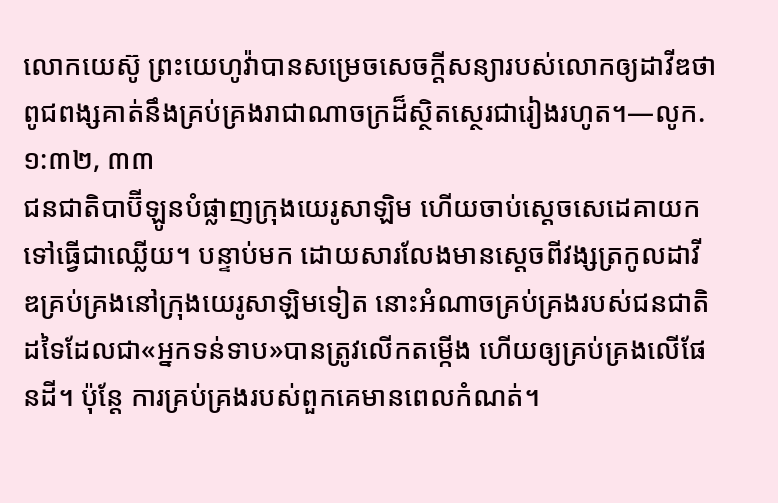លោកយេស៊ូ ព្រះយេហូវ៉ាបានសម្រេចសេចក្ដីសន្យារបស់លោកឲ្យដាវីឌថាពូជពង្សគាត់នឹងគ្រប់គ្រងរាជាណាចក្រដ៏ស្ថិតស្ថេរជារៀងរហូត។—លូក. ១:៣២, ៣៣
ជនជាតិបាប៊ីឡូនបំផ្លាញក្រុងយេរូសាឡិម ហើយចាប់ស្ដេចសេដេគាយកទៅធ្វើជាឈ្លើយ។ បន្ទាប់មក ដោយសារលែងមានស្ដេចពីវង្សត្រកូលដាវីឌគ្រប់គ្រងនៅក្រុងយេរូសាឡិមទៀត នោះអំណាចគ្រប់គ្រងរបស់ជនជាតិដទៃដែលជា«អ្នកទន់ទាប»បានត្រូវលើកតម្កើង ហើយឲ្យគ្រប់គ្រងលើផែនដី។ ប៉ុន្តែ ការគ្រប់គ្រងរបស់ពួកគេមានពេលកំណត់។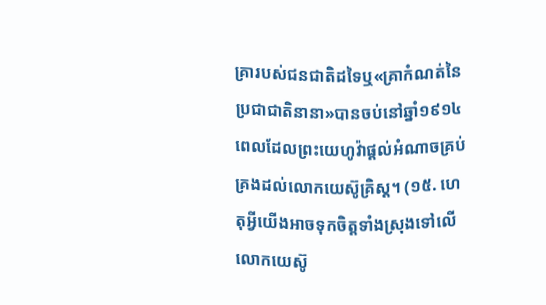គ្រារបស់ជនជាតិដទៃឬ«គ្រាកំណត់នៃប្រជាជាតិនានា»បានចប់នៅឆ្នាំ១៩១៤ ពេលដែលព្រះយេហូវ៉ាផ្ដល់អំណាចគ្រប់គ្រងដល់លោកយេស៊ូគ្រិស្ត។ (១៥. ហេតុអ្វីយើងអាចទុកចិត្តទាំងស្រុងទៅលើលោកយេស៊ូ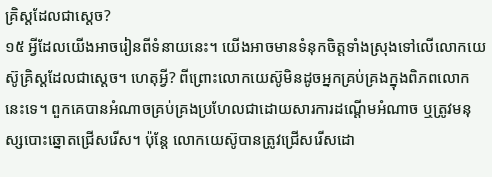គ្រិស្តដែលជាស្ដេច?
១៥ អ្វីដែលយើងអាចរៀនពីទំនាយនេះ។ យើងអាចមានទំនុកចិត្តទាំងស្រុងទៅលើលោកយេស៊ូគ្រិស្តដែលជាស្ដេច។ ហេតុអ្វី? ពីព្រោះលោកយេស៊ូមិនដូចអ្នកគ្រប់គ្រងក្នុងពិភពលោកនេះទេ។ ពួកគេបានអំណាចគ្រប់គ្រងប្រហែលជាដោយសារការដណ្ដើមអំណាច ឬត្រូវមនុស្សបោះឆ្នោតជ្រើសរើស។ ប៉ុន្តែ លោកយេស៊ូបានត្រូវជ្រើសរើសដោ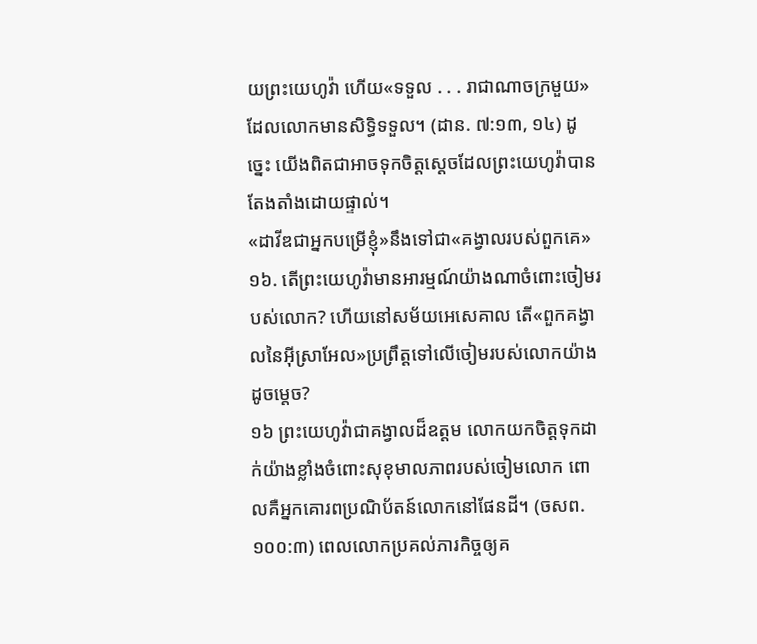យព្រះយេហូវ៉ា ហើយ«ទទួល . . . រាជាណាចក្រមួយ»ដែលលោកមានសិទ្ធិទទួល។ (ដាន. ៧:១៣, ១៤) ដូច្នេះ យើងពិតជាអាចទុកចិត្តស្ដេចដែលព្រះយេហូវ៉ាបានតែងតាំងដោយផ្ទាល់។
«ដាវីឌជាអ្នកបម្រើខ្ញុំ»នឹងទៅជា«គង្វាលរបស់ពួកគេ»
១៦. តើព្រះយេហូវ៉ាមានអារម្មណ៍យ៉ាងណាចំពោះចៀមរបស់លោក? ហើយនៅសម័យអេសេគាល តើ«ពួកគង្វាលនៃអ៊ីស្រាអែល»ប្រព្រឹត្តទៅលើចៀមរបស់លោកយ៉ាងដូចម្ដេច?
១៦ ព្រះយេហូវ៉ាជាគង្វាលដ៏ឧត្តម លោកយកចិត្តទុកដាក់យ៉ាងខ្លាំងចំពោះសុខុមាលភាពរបស់ចៀមលោក ពោលគឺអ្នកគោរពប្រណិប័តន៍លោកនៅផែនដី។ (ចសព. ១០០:៣) ពេលលោកប្រគល់ភារកិច្ចឲ្យគ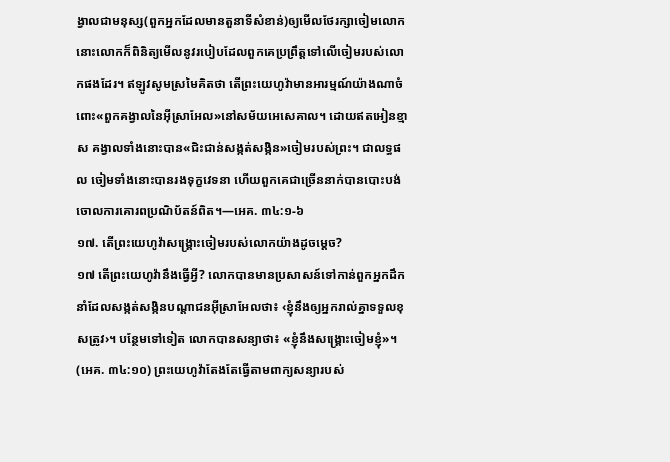ង្វាលជាមនុស្ស(ពួកអ្នកដែលមានតួនាទីសំខាន់)ឲ្យមើលថែរក្សាចៀមលោក នោះលោកក៏ពិនិត្យមើលនូវរបៀបដែលពួកគេប្រព្រឹត្តទៅលើចៀមរបស់លោកផងដែរ។ ឥឡូវសូមស្រមៃគិតថា តើព្រះយេហូវ៉ាមានអារម្មណ៍យ៉ាងណាចំពោះ«ពួកគង្វាលនៃអ៊ីស្រាអែល»នៅសម័យអេសេគាល។ ដោយឥតអៀនខ្មាស គង្វាលទាំងនោះបាន«ជិះជាន់សង្កត់សង្កិន»ចៀមរបស់ព្រះ។ ជាលទ្ធផល ចៀមទាំងនោះបានរងទុក្ខវេទនា ហើយពួកគេជាច្រើននាក់បានបោះបង់ចោលការគោរពប្រណិប័តន៍ពិត។—អេគ. ៣៤:១-៦
១៧. តើព្រះយេហូវ៉ាសង្គ្រោះចៀមរបស់លោកយ៉ាងដូចម្ដេច?
១៧ តើព្រះយេហូវ៉ានឹងធ្វើអ្វី? លោកបានមានប្រសាសន៍ទៅកាន់ពួកអ្នកដឹកនាំដែលសង្កត់សង្កិនបណ្ដាជនអ៊ីស្រាអែលថា៖ ‹ខ្ញុំនឹងឲ្យអ្នករាល់គ្នាទទួលខុសត្រូវ›។ បន្ថែមទៅទៀត លោកបានសន្យាថា៖ «ខ្ញុំនឹងសង្គ្រោះចៀមខ្ញុំ»។ (អេគ. ៣៤:១០) ព្រះយេហូវ៉ាតែងតែធ្វើតាមពាក្យសន្យារបស់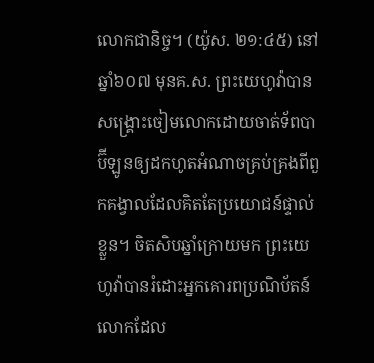លោកជានិច្ច។ (យ៉ូស. ២១:៤៥) នៅឆ្នាំ៦០៧ មុនគ.ស. ព្រះយេហូវ៉ាបានសង្គ្រោះចៀមលោកដោយចាត់ទ័ពបាប៊ីឡូនឲ្យដកហូតអំណាចគ្រប់គ្រងពីពួកគង្វាលដែលគិតតែប្រយោជន៍ផ្ទាល់ខ្លួន។ ចិតសិបឆ្នាំក្រោយមក ព្រះយេហូវ៉ាបានរំដោះអ្នកគោរពប្រណិប័តន៍លោកដែល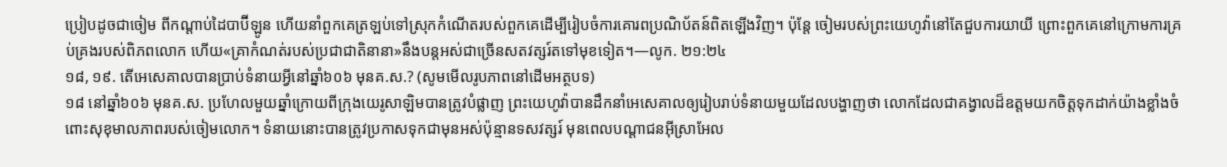ប្រៀបដូចជាចៀម ពីកណ្ដាប់ដៃបាប៊ីឡូន ហើយនាំពួកគេត្រឡប់ទៅស្រុកកំណើតរបស់ពួកគេដើម្បីរៀបចំការគោរពប្រណិប័តន៍ពិតឡើងវិញ។ ប៉ុន្តែ ចៀមរបស់ព្រះយេហូវ៉ានៅតែជួបការយាយី ព្រោះពួកគេនៅក្រោមការគ្រប់គ្រងរបស់ពិភពលោក ហើយ«គ្រាកំណត់របស់ប្រជាជាតិនានា»នឹងបន្តអស់ជាច្រើនសតវត្សរ៍តទៅមុខទៀត។—លូក. ២១:២៤
១៨, ១៩. តើអេសេគាលបានប្រាប់ទំនាយអ្វីនៅឆ្នាំ៦០៦ មុនគ.ស.? (សូមមើលរូបភាពនៅដើមអត្ថបទ)
១៨ នៅឆ្នាំ៦០៦ មុនគ.ស. ប្រហែលមួយឆ្នាំក្រោយពីក្រុងយេរូសាឡិមបានត្រូវបំផ្លាញ ព្រះយេហូវ៉ាបានដឹកនាំអេសេគាលឲ្យរៀបរាប់ទំនាយមួយដែលបង្ហាញថា លោកដែលជាគង្វាលដ៏ឧត្តមយកចិត្តទុកដាក់យ៉ាងខ្លាំងចំពោះសុខុមាលភាពរបស់ចៀមលោក។ ទំនាយនោះបានត្រូវប្រកាសទុកជាមុនអស់ប៉ុន្មានទសវត្សរ៍ មុនពេលបណ្ដាជនអ៊ីស្រាអែល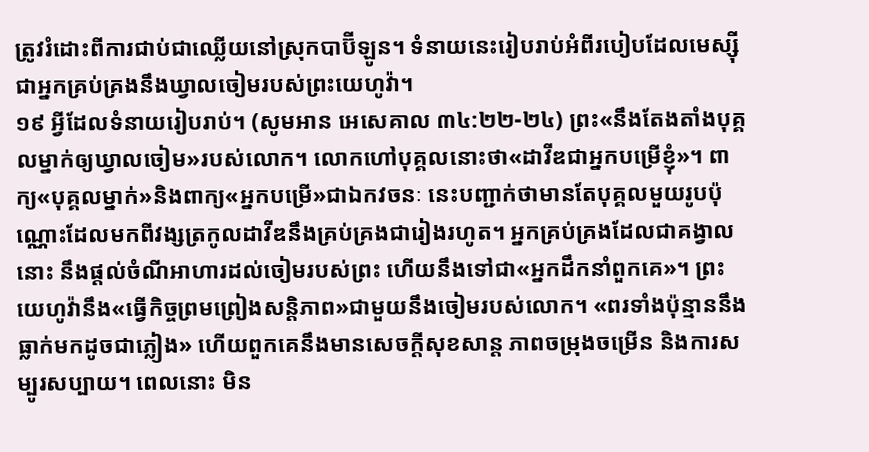ត្រូវរំដោះពីការជាប់ជាឈ្លើយនៅស្រុកបាប៊ីឡូន។ ទំនាយនេះរៀបរាប់អំពីរបៀបដែលមេស្ស៊ីជាអ្នកគ្រប់គ្រងនឹងឃ្វាលចៀមរបស់ព្រះយេហូវ៉ា។
១៩ អ្វីដែលទំនាយរៀបរាប់។ (សូមអាន អេសេគាល ៣៤:២២-២៤) ព្រះ«នឹងតែងតាំងបុគ្គលម្នាក់ឲ្យឃ្វាលចៀម»របស់លោក។ លោកហៅបុគ្គលនោះថា«ដាវីឌជាអ្នកបម្រើខ្ញុំ»។ ពាក្យ«បុគ្គលម្នាក់»និងពាក្យ«អ្នកបម្រើ»ជាឯកវចនៈ នេះបញ្ជាក់ថាមានតែបុគ្គលមួយរូបប៉ុណ្ណោះដែលមកពីវង្សត្រកូលដាវីឌនឹងគ្រប់គ្រងជារៀងរហូត។ អ្នកគ្រប់គ្រងដែលជាគង្វាលនោះ នឹងផ្ដល់ចំណីអាហារដល់ចៀមរបស់ព្រះ ហើយនឹងទៅជា«អ្នកដឹកនាំពួកគេ»។ ព្រះយេហូវ៉ានឹង«ធ្វើកិច្ចព្រមព្រៀងសន្តិភាព»ជាមួយនឹងចៀមរបស់លោក។ «ពរទាំងប៉ុន្មាននឹងធ្លាក់មកដូចជាភ្លៀង» ហើយពួកគេនឹងមានសេចក្ដីសុខសាន្ត ភាពចម្រុងចម្រើន និងការសម្បូរសប្បាយ។ ពេលនោះ មិន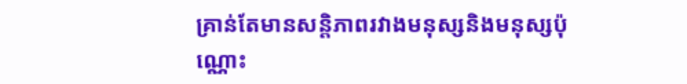គ្រាន់តែមានសន្តិភាពរវាងមនុស្សនិងមនុស្សប៉ុណ្ណោះ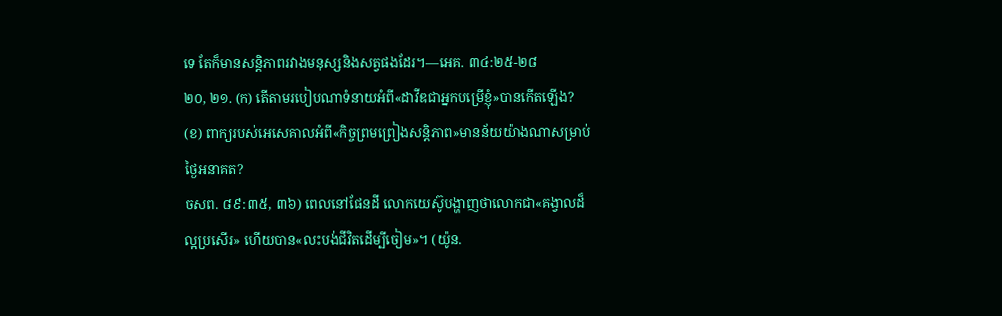ទេ តែក៏មានសន្តិភាពរវាងមនុស្សនិងសត្វផងដែរ។—អេគ. ៣៤:២៥-២៨
២០, ២១. (ក) តើតាមរបៀបណាទំនាយអំពី«ដាវីឌជាអ្នកបម្រើខ្ញុំ»បានកើតឡើង? (ខ) ពាក្យរបស់អេសេគាលអំពី«កិច្ចព្រមព្រៀងសន្តិភាព»មានន័យយ៉ាងណាសម្រាប់ថ្ងៃអនាគត?
ចសព. ៨៩:៣៥, ៣៦) ពេលនៅផែនដី លោកយេស៊ូបង្ហាញថាលោកជា«គង្វាលដ៏ល្អប្រសើរ» ហើយបាន«លះបង់ជីវិតដើម្បីចៀម»។ (យ៉ូន.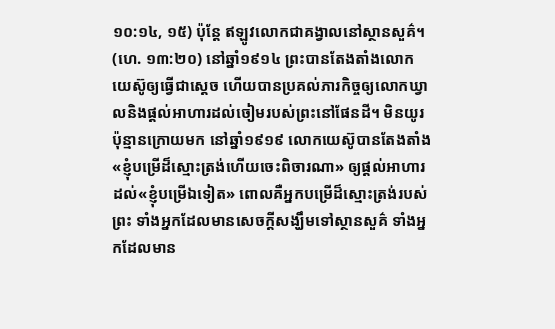១០:១៤, ១៥) ប៉ុន្តែ ឥឡូវលោកជាគង្វាលនៅស្ថានសួគ៌។ (ហេ. ១៣:២០) នៅឆ្នាំ១៩១៤ ព្រះបានតែងតាំងលោកយេស៊ូឲ្យធ្វើជាស្ដេច ហើយបានប្រគល់ភារកិច្ចឲ្យលោកឃ្វាលនិងផ្ដល់អាហារដល់ចៀមរបស់ព្រះនៅផែនដី។ មិនយូរប៉ុន្មានក្រោយមក នៅឆ្នាំ១៩១៩ លោកយេស៊ូបានតែងតាំង«ខ្ញុំបម្រើដ៏ស្មោះត្រង់ហើយចេះពិចារណា» ឲ្យផ្ដល់អាហារដល់«ខ្ញុំបម្រើឯទៀត» ពោលគឺអ្នកបម្រើដ៏ស្មោះត្រង់របស់ព្រះ ទាំងអ្នកដែលមានសេចក្ដីសង្ឃឹមទៅស្ថានសួគ៌ ទាំងអ្នកដែលមាន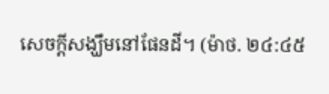សេចក្ដីសង្ឃឹមនៅផែនដី។ (ម៉ាថ. ២៤:៤៥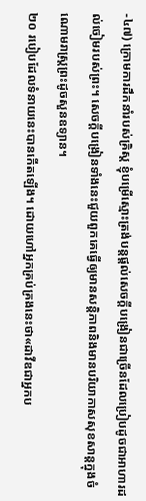-៤៧) ក្រោមការដឹកនាំរបស់គ្រិស្ត ខ្ញុំបម្រើស្មោះត្រង់បន្តផ្ដល់សេចក្ដីបង្រៀនជាច្រើនដែលប្រៀបដូចជាអាហារដល់ចៀមរបស់ព្រះ។ សេចក្ដីបង្រៀនទាំងនេះជួយពួកគេធ្វើឲ្យមានសន្តិភាពនិងមានបរិយាកាសសុខសាន្តក្នុងចំណោមរាស្ត្រព្រះដូចសួនឧទ្យាន។
២០ របៀបដែលទំនាយនេះបានកើតឡើង។ ដោយហៅអ្នកគ្រប់គ្រងនេះថា«ដាវីឌជាអ្នកប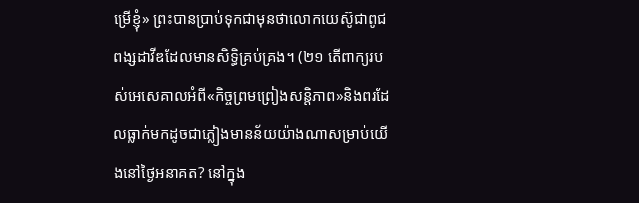ម្រើខ្ញុំ» ព្រះបានប្រាប់ទុកជាមុនថាលោកយេស៊ូជាពូជពង្សដាវីឌដែលមានសិទ្ធិគ្រប់គ្រង។ (២១ តើពាក្យរបស់អេសេគាលអំពី«កិច្ចព្រមព្រៀងសន្តិភាព»និងពរដែលធ្លាក់មកដូចជាភ្លៀងមានន័យយ៉ាងណាសម្រាប់យើងនៅថ្ងៃអនាគត? នៅក្នុង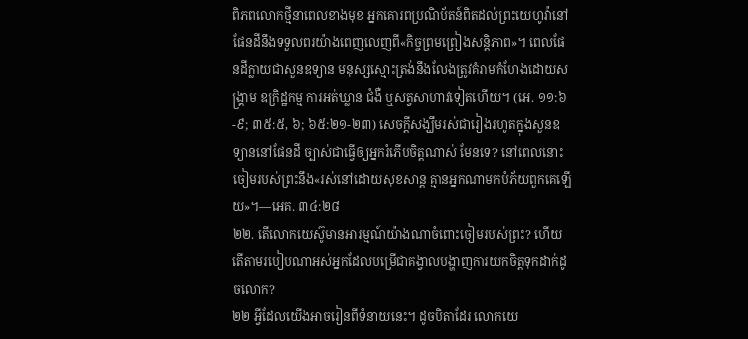ពិភពលោកថ្មីនាពេលខាងមុខ អ្នកគោរពប្រណិប័តន៍ពិតដល់ព្រះយេហូវ៉ានៅផែនដីនឹងទទួលពរយ៉ាងពេញលេញពី«កិច្ចព្រមព្រៀងសន្តិភាព»។ ពេលផែនដីក្លាយជាសួនឧទ្យាន មនុស្សស្មោះត្រង់នឹងលែងត្រូវគំរាមកំហែងដោយសង្គ្រាម ឧក្រិដ្ឋកម្ម ការអត់ឃ្លាន ជំងឺ ឬសត្វសាហាវទៀតហើយ។ (អេ. ១១:៦-៩; ៣៥:៥, ៦; ៦៥:២១-២៣) សេចក្ដីសង្ឃឹមរស់ជារៀងរហូតក្នុងសួនឧទ្យាននៅផែនដី ច្បាស់ជាធ្វើឲ្យអ្នករំភើបចិត្តណាស់ មែនទេ? នៅពេលនោះ ចៀមរបស់ព្រះនឹង«រស់នៅដោយសុខសាន្ត គ្មានអ្នកណាមកបំភ័យពួកគេឡើយ»។—អេគ. ៣៤:២៨
២២. តើលោកយេស៊ូមានអារម្មណ៍យ៉ាងណាចំពោះចៀមរបស់ព្រះ? ហើយតើតាមរបៀបណាអស់អ្នកដែលបម្រើជាគង្វាលបង្ហាញការយកចិត្តទុកដាក់ដូចលោក?
២២ អ្វីដែលយើងអាចរៀនពីទំនាយនេះ។ ដូចបិតាដែរ លោកយេ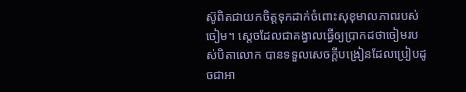ស៊ូពិតជាយកចិត្តទុកដាក់ចំពោះសុខុមាលភាពរបស់ចៀម។ ស្ដេចដែលជាគង្វាលធ្វើឲ្យប្រាកដថាចៀមរបស់បិតាលោក បានទទួលសេចក្ដីបង្រៀនដែលប្រៀបដូចជាអា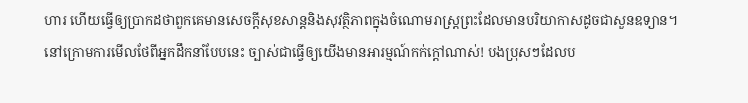ហារ ហើយធ្វើឲ្យប្រាកដថាពួកគេមានសេចក្ដីសុខសាន្តនិងសុវត្ថិភាពក្នុងចំណោមរាស្ត្រព្រះដែលមានបរិយាកាសដូចជាសួនឧទ្យាន។ នៅក្រោមការមើលថែពីអ្នកដឹកនាំបែបនេះ ច្បាស់ជាធ្វើឲ្យយើងមានអារម្មណ៍កក់ក្ដៅណាស់! បងប្រុសៗដែលប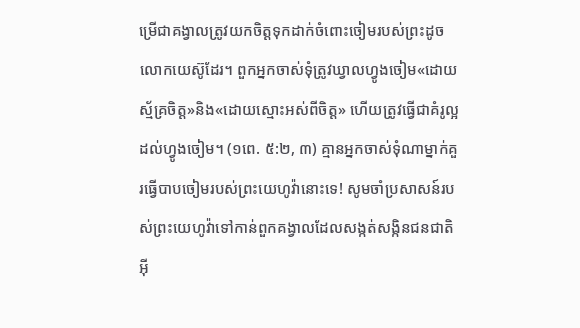ម្រើជាគង្វាលត្រូវយកចិត្តទុកដាក់ចំពោះចៀមរបស់ព្រះដូចលោកយេស៊ូដែរ។ ពួកអ្នកចាស់ទុំត្រូវឃ្វាលហ្វូងចៀម«ដោយស្ម័គ្រចិត្ត»និង«ដោយស្មោះអស់ពីចិត្ត» ហើយត្រូវធ្វើជាគំរូល្អដល់ហ្វូងចៀម។ (១ពេ. ៥:២, ៣) គ្មានអ្នកចាស់ទុំណាម្នាក់គួរធ្វើបាបចៀមរបស់ព្រះយេហូវ៉ានោះទេ! សូមចាំប្រសាសន៍របស់ព្រះយេហូវ៉ាទៅកាន់ពួកគង្វាលដែលសង្កត់សង្កិនជនជាតិអ៊ី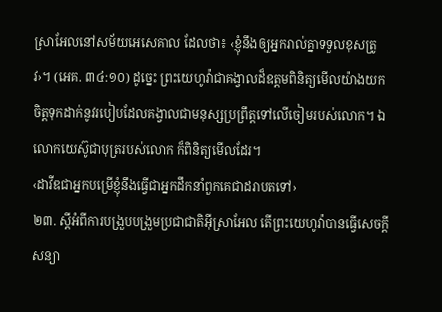ស្រាអែលនៅសម័យអេសេគាល ដែលថា៖ ‹ខ្ញុំនឹងឲ្យអ្នករាល់គ្នាទទួលខុសត្រូវ›។ (អេគ. ៣៤:១០) ដូច្នេះ ព្រះយេហូវ៉ាជាគង្វាលដ៏ឧត្ដមពិនិត្យមើលយ៉ាងយកចិត្តទុកដាក់នូវរបៀបដែលគង្វាលជាមនុស្សប្រព្រឹត្តទៅលើចៀមរបស់លោក។ ឯលោកយេស៊ូជាបុត្ររបស់លោក ក៏ពិនិត្យមើលដែរ។
‹ដាវីឌជាអ្នកបម្រើខ្ញុំនឹងធ្វើជាអ្នកដឹកនាំពួកគេជាដរាបតទៅ›
២៣. ស្ដីអំពីការបង្រួបបង្រួមប្រជាជាតិអ៊ីស្រាអែល តើព្រះយេហូវ៉ាបានធ្វើសេចក្ដីសន្យា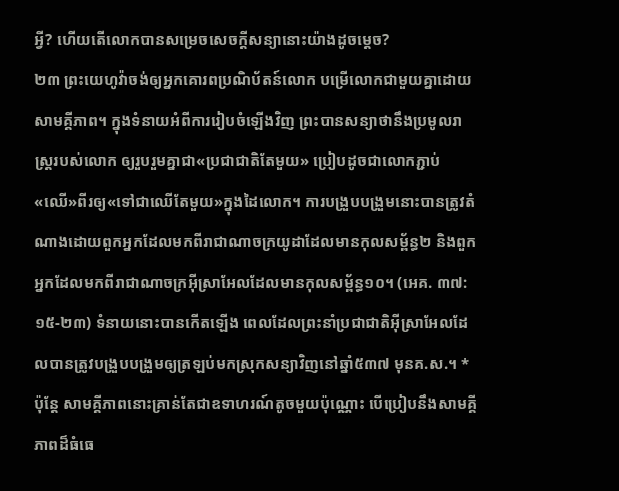អ្វី? ហើយតើលោកបានសម្រេចសេចក្ដីសន្យានោះយ៉ាងដូចម្ដេច?
២៣ ព្រះយេហូវ៉ាចង់ឲ្យអ្នកគោរពប្រណិប័តន៍លោក បម្រើលោកជាមួយគ្នាដោយសាមគ្គីភាព។ ក្នុងទំនាយអំពីការរៀបចំឡើងវិញ ព្រះបានសន្យាថានឹងប្រមូលរាស្ត្ររបស់លោក ឲ្យរួបរួមគ្នាជា«ប្រជាជាតិតែមួយ» ប្រៀបដូចជាលោកភ្ជាប់«ឈើ»ពីរឲ្យ«ទៅជាឈើតែមួយ»ក្នុងដៃលោក។ ការបង្រួបបង្រួមនោះបានត្រូវតំណាងដោយពួកអ្នកដែលមកពីរាជាណាចក្រយូដាដែលមានកុលសម្ព័ន្ធ២ និងពួកអ្នកដែលមកពីរាជាណាចក្រអ៊ីស្រាអែលដែលមានកុលសម្ព័ន្ធ១០។ (អេគ. ៣៧:១៥-២៣) ទំនាយនោះបានកើតឡើង ពេលដែលព្រះនាំប្រជាជាតិអ៊ីស្រាអែលដែលបានត្រូវបង្រួបបង្រួមឲ្យត្រឡប់មកស្រុកសន្យាវិញនៅឆ្នាំ៥៣៧ មុនគ.ស.។ * ប៉ុន្តែ សាមគ្គីភាពនោះគ្រាន់តែជាឧទាហរណ៍តូចមួយប៉ុណ្ណោះ បើប្រៀបនឹងសាមគ្គីភាពដ៏ធំធេ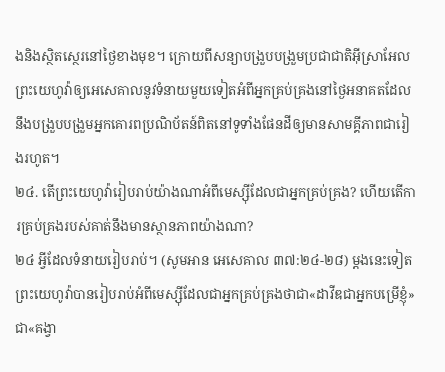ងនិងស្ថិតស្ថេរនៅថ្ងៃខាងមុខ។ ក្រោយពីសន្យាបង្រួបបង្រួមប្រជាជាតិអ៊ីស្រាអែល ព្រះយេហូវ៉ាឲ្យអេសេគាលនូវទំនាយមួយទៀតអំពីអ្នកគ្រប់គ្រងនៅថ្ងៃអនាគតដែលនឹងបង្រួបបង្រួមអ្នកគោរពប្រណិប័តន៍ពិតនៅទូទាំងផែនដីឲ្យមានសាមគ្គីភាពជារៀងរហូត។
២៤. តើព្រះយេហូវ៉ារៀបរាប់យ៉ាងណាអំពីមេស្ស៊ីដែលជាអ្នកគ្រប់គ្រង? ហើយតើការគ្រប់គ្រងរបស់គាត់នឹងមានស្ថានភាពយ៉ាងណា?
២៤ អ្វីដែលទំនាយរៀបរាប់។ (សូមអាន អេសេគាល ៣៧:២៤-២៨) ម្ដងនេះទៀត ព្រះយេហូវ៉ាបានរៀបរាប់អំពីមេស្ស៊ីដែលជាអ្នកគ្រប់គ្រងថាជា«ដាវីឌជាអ្នកបម្រើខ្ញុំ» ជា«គង្វា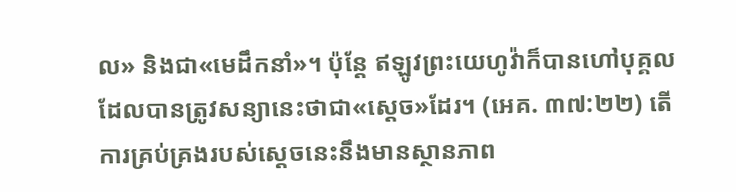ល» និងជា«មេដឹកនាំ»។ ប៉ុន្តែ ឥឡូវព្រះយេហូវ៉ាក៏បានហៅបុគ្គលដែលបានត្រូវសន្យានេះថាជា«ស្ដេច»ដែរ។ (អេគ. ៣៧:២២) តើការគ្រប់គ្រងរបស់ស្ដេចនេះនឹងមានស្ថានភាព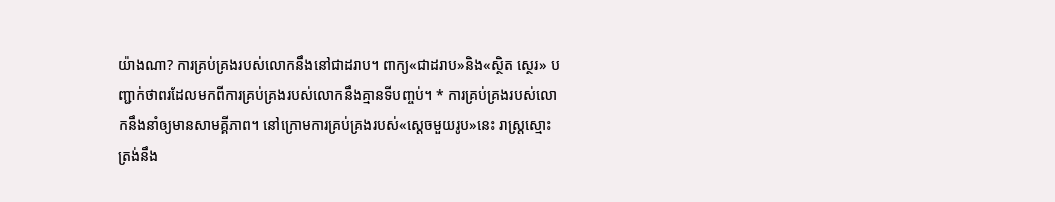យ៉ាងណា? ការគ្រប់គ្រងរបស់លោកនឹងនៅជាដរាប។ ពាក្យ«ជាដរាប»និង«ស្ថិត ស្ថេរ» បញ្ជាក់ថាពរដែលមកពីការគ្រប់គ្រងរបស់លោកនឹងគ្មានទីបញ្ចប់។ * ការគ្រប់គ្រងរបស់លោកនឹងនាំឲ្យមានសាមគ្គីភាព។ នៅក្រោមការគ្រប់គ្រងរបស់«ស្ដេចមួយរូប»នេះ រាស្ត្រស្មោះត្រង់នឹង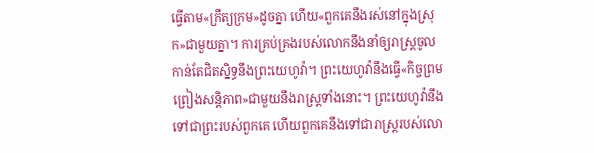ធ្វើតាម«ក្រឹត្យក្រម»ដូចគ្នា ហើយ«ពួកគេនឹងរស់នៅក្នុងស្រុក»ជាមួយគ្នា។ ការគ្រប់គ្រងរបស់លោកនឹងនាំឲ្យរាស្ត្រចូលកាន់តែជិតស្និទ្ធនឹងព្រះយេហូវ៉ា។ ព្រះយេហូវ៉ានឹងធ្វើ«កិច្ចព្រមព្រៀងសន្តិភាព»ជាមួយនឹងរាស្ត្រទាំងនោះ។ ព្រះយេហូវ៉ានឹងទៅជាព្រះរបស់ពួកគេ ហើយពួកគេនឹងទៅជារាស្ត្ររបស់លោ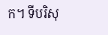ក។ ទីបរិសុ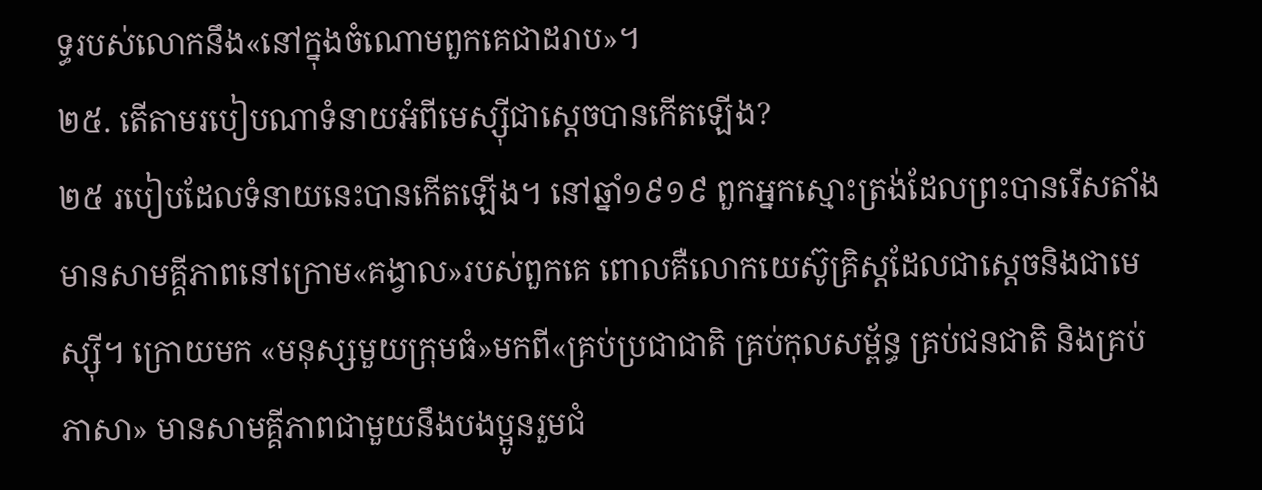ទ្ធរបស់លោកនឹង«នៅក្នុងចំណោមពួកគេជាដរាប»។
២៥. តើតាមរបៀបណាទំនាយអំពីមេស្ស៊ីជាស្ដេចបានកើតឡើង?
២៥ របៀបដែលទំនាយនេះបានកើតឡើង។ នៅឆ្នាំ១៩១៩ ពួកអ្នកស្មោះត្រង់ដែលព្រះបានរើសតាំងមានសាមគ្គីភាពនៅក្រោម«គង្វាល»របស់ពួកគេ ពោលគឺលោកយេស៊ូគ្រិស្តដែលជាស្ដេចនិងជាមេស្ស៊ី។ ក្រោយមក «មនុស្សមួយក្រុមធំ»មកពី«គ្រប់ប្រជាជាតិ គ្រប់កុលសម្ព័ន្ធ គ្រប់ជនជាតិ និងគ្រប់ភាសា» មានសាមគ្គីភាពជាមួយនឹងបងប្អូនរួមជំ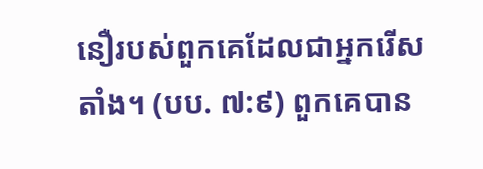នឿរបស់ពួកគេដែលជាអ្នករើសតាំង។ (បប. ៧:៩) ពួកគេបាន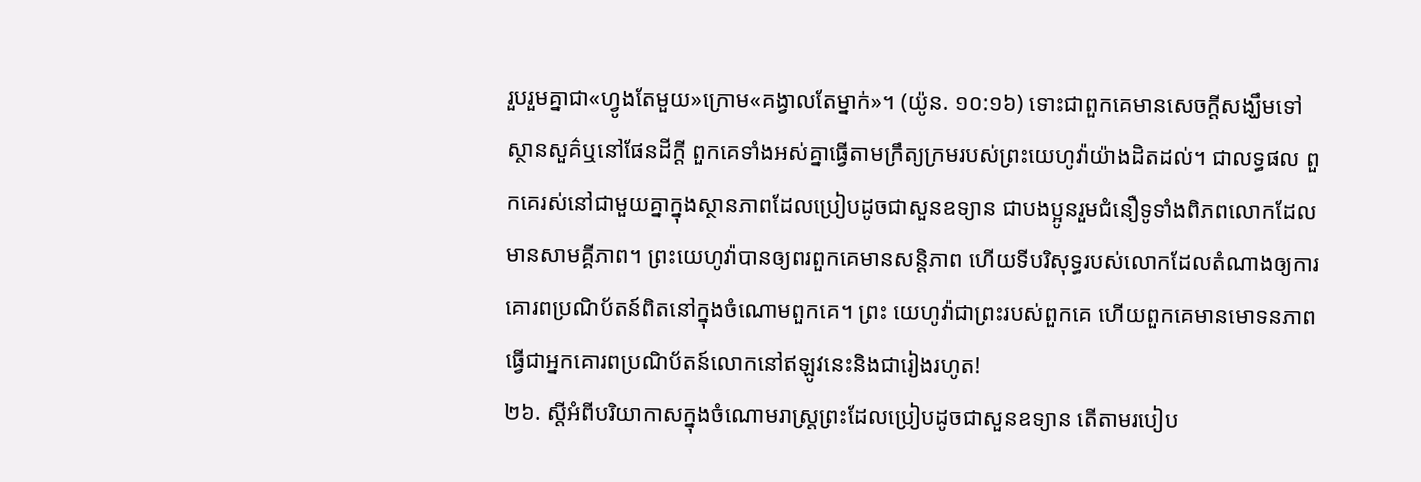រួបរួមគ្នាជា«ហ្វូងតែមួយ»ក្រោម«គង្វាលតែម្នាក់»។ (យ៉ូន. ១០:១៦) ទោះជាពួកគេមានសេចក្ដីសង្ឃឹមទៅស្ថានសួគ៌ឬនៅផែនដីក្ដី ពួកគេទាំងអស់គ្នាធ្វើតាមក្រឹត្យក្រមរបស់ព្រះយេហូវ៉ាយ៉ាងដិតដល់។ ជាលទ្ធផល ពួកគេរស់នៅជាមួយគ្នាក្នុងស្ថានភាពដែលប្រៀបដូចជាសួនឧទ្យាន ជាបងប្អូនរួមជំនឿទូទាំងពិភពលោកដែលមានសាមគ្គីភាព។ ព្រះយេហូវ៉ាបានឲ្យពរពួកគេមានសន្តិភាព ហើយទីបរិសុទ្ធរបស់លោកដែលតំណាងឲ្យការគោរពប្រណិប័តន៍ពិតនៅក្នុងចំណោមពួកគេ។ ព្រះ យេហូវ៉ាជាព្រះរបស់ពួកគេ ហើយពួកគេមានមោទនភាពធ្វើជាអ្នកគោរពប្រណិប័តន៍លោកនៅឥឡូវនេះនិងជារៀងរហូត!
២៦. ស្ដីអំពីបរិយាកាសក្នុងចំណោមរាស្ត្រព្រះដែលប្រៀបដូចជាសួនឧទ្យាន តើតាមរបៀប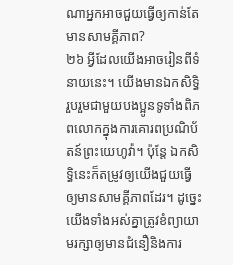ណាអ្នកអាចជួយធ្វើឲ្យកាន់តែមានសាមគ្គីភាព?
២៦ អ្វីដែលយើងអាចរៀនពីទំនាយនេះ។ យើងមានឯកសិទ្ធិរួបរួមជាមួយបងប្អូនទូទាំងពិភពលោកក្នុងការគោរពប្រណិប័តន៍ព្រះយេហូវ៉ា។ ប៉ុន្តែ ឯកសិទ្ធិនេះក៏តម្រូវឲ្យយើងជួយធ្វើឲ្យមានសាមគ្គីភាពដែរ។ ដូច្នេះ យើងទាំងអស់គ្នាត្រូវខំព្យាយាមរក្សាឲ្យមានជំនឿនិងការ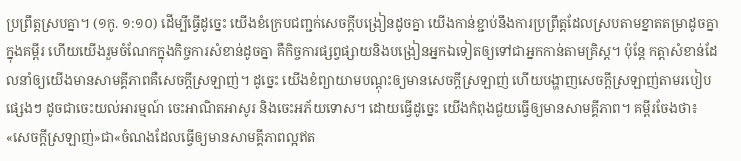ប្រព្រឹត្តស្របគ្នា។ (១កូ. ១:១០) ដើម្បីធ្វើដូច្នេះ យើងខំក្រេបជញ្ជក់សេចក្ដីបង្រៀនដូចគ្នា យើងកាន់ខ្ជាប់នឹងការប្រព្រឹត្តដែលស្របតាមខ្នាតតម្រាដូចគ្នាក្នុងគម្ពីរ ហើយយើងរួមចំណែកក្នុងកិច្ចការសំខាន់ដូចគ្នា គឺកិច្ចការផ្សព្វផ្សាយនិងបង្រៀនអ្នកឯទៀតឲ្យទៅជាអ្នកកាន់តាមគ្រិស្ត។ ប៉ុន្តែ កត្តាសំខាន់ដែលនាំឲ្យយើងមានសាមគ្គីភាពគឺសេចក្ដីស្រឡាញ់។ ដូច្នេះ យើងខំព្យាយាមបណ្ដុះឲ្យមានសេចក្ដីស្រឡាញ់ ហើយបង្ហាញសេចក្ដីស្រឡាញ់តាមរបៀបផ្សេងៗ ដូចជាចេះយល់អារម្មណ៍ ចេះអាណិតអាសូរ និងចេះអភ័យទោស។ ដោយធ្វើដូច្នេះ យើងកំពុងជួយធ្វើឲ្យមានសាមគ្គីភាព។ គម្ពីរចែងថា៖ «សេចក្ដីស្រឡាញ់»ជា«ចំណងដែលធ្វើឲ្យមានសាមគ្គីភាពល្អឥត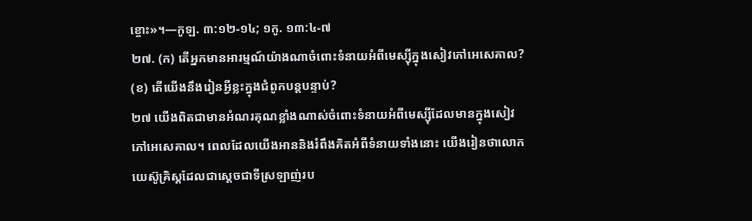ខ្ចោះ»។—កូឡ. ៣:១២-១៤; ១កូ. ១៣:៤-៧
២៧. (ក) តើអ្នកមានអារម្មណ៍យ៉ាងណាចំពោះទំនាយអំពីមេស្ស៊ីក្នុងសៀវភៅអេសេគាល? (ខ) តើយើងនឹងរៀនអ្វីខ្លះក្នុងជំពូកបន្តបន្ទាប់?
២៧ យើងពិតជាមានអំណរគុណខ្លាំងណាស់ចំពោះទំនាយអំពីមេស្ស៊ីដែលមានក្នុងសៀវភៅអេសេគាល។ ពេលដែលយើងអាននិងរំពឹងគិតអំពីទំនាយទាំងនោះ យើងរៀនថាលោកយេស៊ូគ្រិស្តដែលជាស្ដេចជាទីស្រឡាញ់រប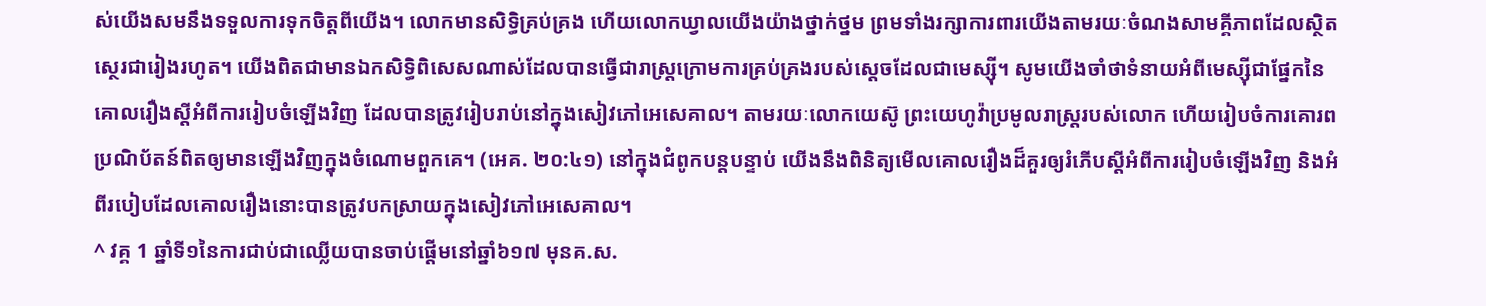ស់យើងសមនឹងទទួលការទុកចិត្តពីយើង។ លោកមានសិទ្ធិគ្រប់គ្រង ហើយលោកឃ្វាលយើងយ៉ាងថ្នាក់ថ្នម ព្រមទាំងរក្សាការពារយើងតាមរយៈចំណងសាមគ្គីភាពដែលស្ថិតស្ថេរជារៀងរហូត។ យើងពិតជាមានឯកសិទ្ធិពិសេសណាស់ដែលបានធ្វើជារាស្ត្រក្រោមការគ្រប់គ្រងរបស់ស្ដេចដែលជាមេស្ស៊ី។ សូមយើងចាំថាទំនាយអំពីមេស្ស៊ីជាផ្នែកនៃគោលរឿងស្ដីអំពីការរៀបចំឡើងវិញ ដែលបានត្រូវរៀបរាប់នៅក្នុងសៀវភៅអេសេគាល។ តាមរយៈលោកយេស៊ូ ព្រះយេហូវ៉ាប្រមូលរាស្ត្ររបស់លោក ហើយរៀបចំការគោរពប្រណិប័តន៍ពិតឲ្យមានឡើងវិញក្នុងចំណោមពួកគេ។ (អេគ. ២០:៤១) នៅក្នុងជំពូកបន្តបន្ទាប់ យើងនឹងពិនិត្យមើលគោលរឿងដ៏គួរឲ្យរំភើបស្ដីអំពីការរៀបចំឡើងវិញ និងអំពីរបៀបដែលគោលរឿងនោះបានត្រូវបកស្រាយក្នុងសៀវភៅអេសេគាល។
^ វគ្គ 1 ឆ្នាំទី១នៃការជាប់ជាឈ្លើយបានចាប់ផ្ដើមនៅឆ្នាំ៦១៧ មុនគ.ស.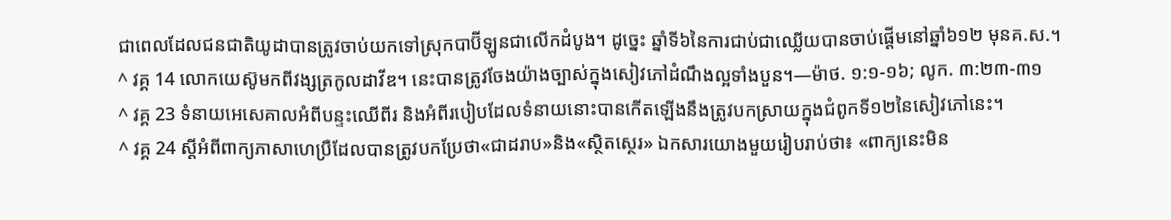ជាពេលដែលជនជាតិយូដាបានត្រូវចាប់យកទៅស្រុកបាប៊ីឡូនជាលើកដំបូង។ ដូច្នេះ ឆ្នាំទី៦នៃការជាប់ជាឈ្លើយបានចាប់ផ្ដើមនៅឆ្នាំ៦១២ មុនគ.ស.។
^ វគ្គ 14 លោកយេស៊ូមកពីវង្សត្រកូលដាវីឌ។ នេះបានត្រូវចែងយ៉ាងច្បាស់ក្នុងសៀវភៅដំណឹងល្អទាំងបួន។—ម៉ាថ. ១:១-១៦; លូក. ៣:២៣-៣១
^ វគ្គ 23 ទំនាយអេសេគាលអំពីបន្ទះឈើពីរ និងអំពីរបៀបដែលទំនាយនោះបានកើតឡើងនឹងត្រូវបកស្រាយក្នុងជំពូកទី១២នៃសៀវភៅនេះ។
^ វគ្គ 24 ស្ដីអំពីពាក្យភាសាហេប្រឺដែលបានត្រូវបកប្រែថា«ជាដរាប»និង«ស្ថិតស្ថេរ» ឯកសារយោងមួយរៀបរាប់ថា៖ «ពាក្យនេះមិន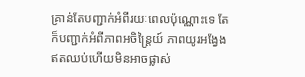គ្រាន់តែបញ្ជាក់អំពីរយៈពេលប៉ុណ្ណោះទេ តែក៏បញ្ជាក់អំពីភាពអចិន្ត្រៃយ៍ ភាពយូរអង្វែងឥតឈប់ហើយមិនអាចផ្លាស់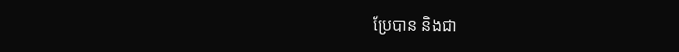ប្រែបាន និងជា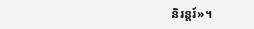និរន្តរ៍»។